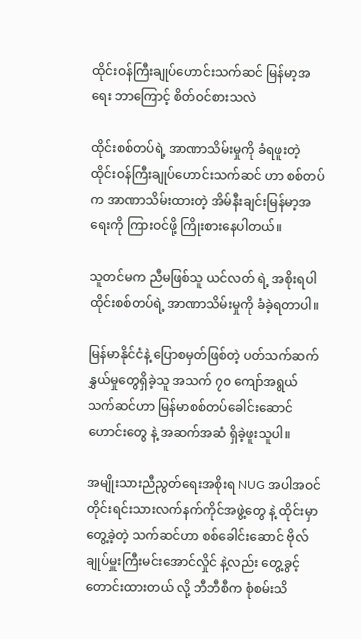ထိုင်းဝန်ကြီးချုပ်ဟောင်းသက်ဆင် မြန်မာ့အရေး ဘာကြောင့် စိတ်ဝင်စားသလဲ

ထိုင်းစစ်တပ်ရဲ့ အာဏာသိမ်းမှုကို ခံရဖူးတဲ့ ထိုင်းဝန်ကြီးချုပ်ဟောင်းသက်ဆင် ဟာ စစ်တပ်က အာဏာသိမ်းထားတဲ့ အိမ်နီးချင်းမြန်မာ့အရေးကို ကြားဝင်ဖို့ ကြိုးစားနေပါတယ်။

သူတင်မက ညီမဖြစ်သူ ယင်လတ် ရဲ့ အစိုးရပါ ထိုင်းစစ်တပ်ရဲ့ အာဏာသိမ်းမှုကို ခံခဲ့ရတာပါ။

မြန်မာနိုင်ငံနဲ့ ပြောစမှတ်ဖြစ်တဲ့ ပတ်သက်ဆက်နွှယ်မှုတွေရှိခဲ့သူ အသက် ၇၀ ကျော်အရွယ် သက်ဆင်ဟာ မြန်မာစစ်တပ်ခေါင်းဆောင်ဟောင်းတွေ နဲ့ အဆက်အဆံ ရှိခဲ့ဖူးသူပါ။

အမျိုးသားညီညွတ်ရေးအစိုးရ NUG အပါအဝင် တိုင်းရင်းသားလက်နက်ကိုင်အဖွဲ့တွေ နဲ့ ထိုင်းမှာတွေ့ခဲ့တဲ့ သက်ဆင်ဟာ စစ်ခေါင်းဆောင် ဗိုလ်ချုပ်မှူးကြီးမင်းအောင်လှိုင် နဲ့လည်း တွေ့ခွင့်တောင်းထားတယ် လို့ ဘီဘီစီက စုံစမ်းသိ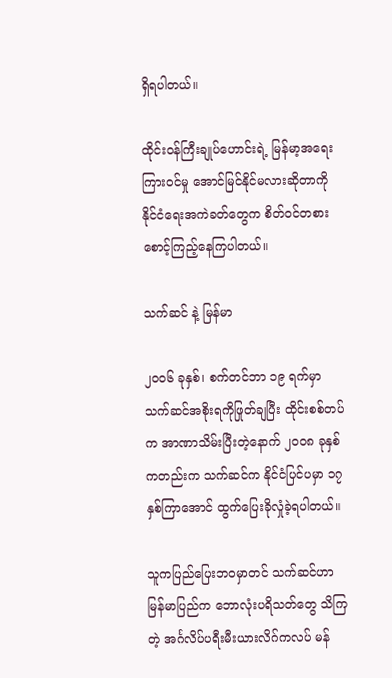ရှိရပါတယ်။

ထိုင်းဝန်ကြီးချုပ်ဟောင်းရဲ့ မြန်မာ့အရေး ကြားဝင်မှု အောင်မြင်နိုင်မလားဆိုတာကို နိုင်ငံရေးအကဲခတ်တွေက စိတ်ဝင်တစားစောင့်ကြည့်နေကြပါတယ်။

သက်ဆင် နဲ့ မြန်မာ

၂၀၀၆ ခုနှစ်၊ စက်တင်ဘာ ၁၉ ရက်မှာ သက်ဆင်အစိုးရကိုဖြုတ်ချပြီး ထိုင်းစစ်တပ်က အာဏာသိမ်းပြီးတဲ့နောက် ၂၀၀၈ ခုနှစ်ကတည်းက သက်ဆင်က နိုင်ငံပြင်ပမှာ ၁၇ နှစ်ကြာအောင် ထွက်ပြေးခိုလှုံခဲ့ရပါတယ်။

သူကပြည်ပြေးဘဝမှာတင် သက်ဆင်ဟာ မြန်မာပြည်က ဘောလုံးပရိသတ်တွေ သိကြတဲ့ အင်္ဂလိပ်ပရီးမီးယားလိဂ်ကလပ် မန်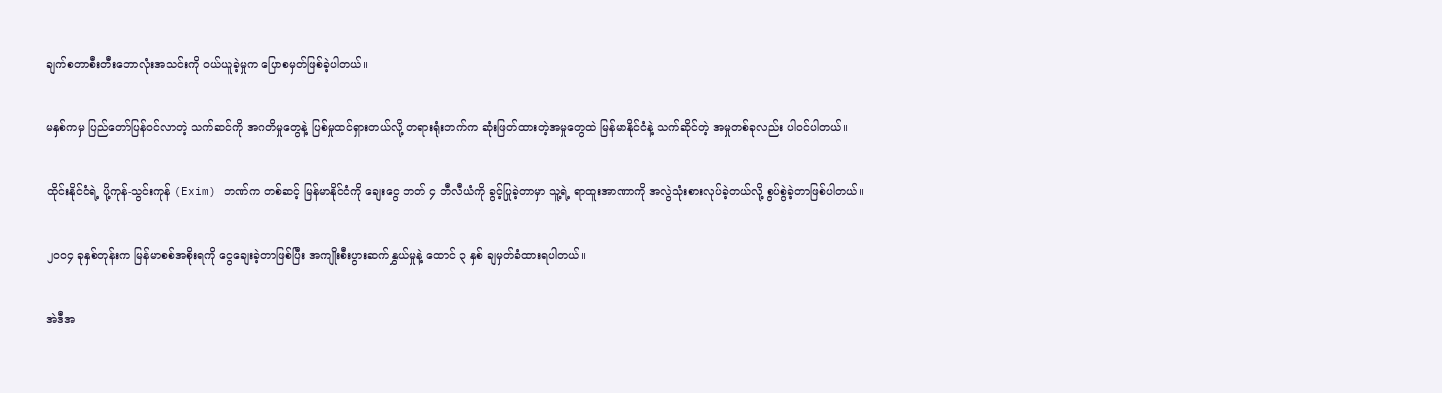ချက်စတာစီးတီးဘောလုံးအသင်းကို ဝယ်ယူခဲ့မှုက ပြောစမှတ်ဖြစ်ခဲ့ပါတယ်။

မနှစ်ကမှ ပြည်တော်ပြန်ဝင်လာတဲ့ သက်ဆင်ကို အဂတိမှုတွေနဲ့ ပြစ်မှုထင်ရှားတယ်လို့ တရားရုံးဘက်က ဆုံးဖြတ်ထားတဲ့အမှုတွေထဲ မြန်မာနိုင်ငံနဲ့ သက်ဆိုင်တဲ့ အမှုတစ်ခုလည်း ပါဝင်ပါတယ်။

ထိုင်းနိုင်ငံရဲ့ ပို့ကုန်-သွင်းကုန် (Exim) ဘဏ်က တစ်ဆင့် မြန်မာနိုင်ငံကို ချေးငွေ ဘတ် ၄ ဘီလီယံကို ခွင့်ပြုခဲ့တာမှာ သူ့ရဲ့ ရာထူးအာဏာကို အလွဲသုံးစားလုပ်ခဲ့တယ်လို့ စွပ်စွဲခဲ့တာဖြစ်ပါတယ်။

၂၀၀၄ ခုနှစ်တုန်းက မြန်မာစစ်အစိုးရကို ငွေချေးခဲ့တာဖြစ်ပြီး အကျိုးစီးပွားဆက်နွှယ်မှုနဲ့ ထောင် ၃ နှစ် ချမှတ်ခံထားရပါတယ်။

အဲဒီအ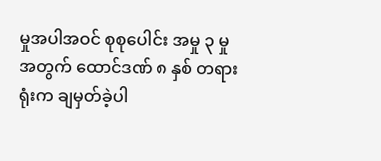မှုအပါအဝင် စုစုပေါင်း အမှု ၃ မှု အတွက် ထောင်ဒဏ် ၈ နှစ် တရားရုံးက ချမှတ်ခဲ့ပါ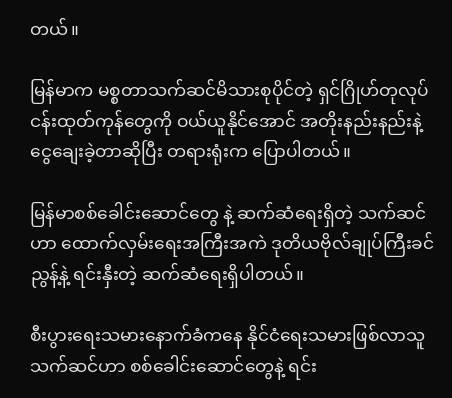တယ်။

မြန်မာက မစ္စတာသက်ဆင်မိသားစုပိုင်တဲ့ ရှင်ဂြိုဟ်တုလုပ်ငန်းထုတ်ကုန်တွေကို ဝယ်ယူနိုင်အောင် အတိုးနည်းနည်းနဲ့ ငွေချေးခဲ့တာဆိုပြီး တရားရုံးက ပြောပါတယ်။

မြန်မာစစ်ခေါင်းဆောင်တွေ နဲ့ ဆက်ဆံရေးရှိတဲ့ သက်ဆင်ဟာ ထောက်လှမ်းရေးအကြီးအကဲ ဒုတိယဗိုလ်ချုပ်ကြီးခင်ညွန့်နဲ့ ရင်းနှီးတဲ့ ဆက်ဆံရေးရှိပါတယ်။

စီးပွားရေးသမားနောက်ခံကနေ နိုင်ငံရေးသမားဖြစ်လာသူ သက်ဆင်ဟာ စစ်ခေါင်းဆောင်တွေနဲ့ ရင်း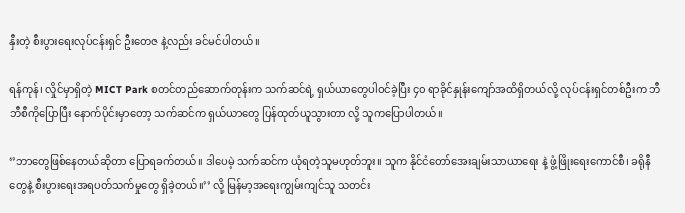နှီးတဲ့ စီးပွားရေးလုပ်ငန်းရှင် ဦးတေဇ နဲ့လည်း ခင်မင်ပါတယ်။

ရန်ကုန်၊ လှိုင်မှာရှိတဲ့ MICT Park စတင်တည်ဆောက်တုန်းက သက်ဆင်ရဲ့ ရှယ်ယာတွေပါဝင်ခဲ့ပြီး ၄၀ ရာခိုင်နှုန်းကျော်အထိရှိတယ်လို့ လုပ်ငန်းရှင်တစ်ဦးက ဘီဘီစီကိုပြောပြီး နောက်ပိုင်းမှာတော့ သက်ဆင်က ရှယ်ယာတွေ ပြန်ထုတ်ယူသွားတာ လို့ သူကပြောပါတယ်။

‘’ဘာတွေဖြစ်နေတယ်ဆိုတာ ပြောရခက်တယ်။ ဒါပေမဲ့ သက်ဆင်က ယုံရတဲ့သူမဟုတ်ဘူး။ သူက နိုင်ငံတော်အေးချမ်းသာယာရေး နဲ့ ဖွံ့ဖြိုးရေးကောင်စီ၊ ခရိုနီတွေနဲ့ စီးပွားရေးအရပတ်သက်မှုတွေ ရှိခဲ့တယ်။’’ လို့ မြန်မာ့အရေးကျွမ်းကျင်သူ သတင်း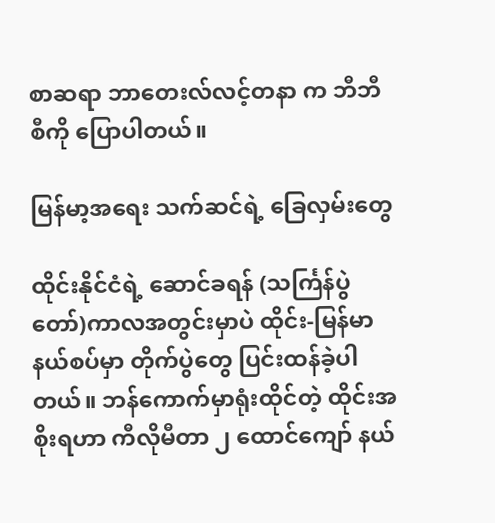စာဆရာ ဘာတေးလ်လင့်တနာ က ဘီဘီစီကို ပြောပါတယ်။

မြန်မာ့အရေး သက်ဆင်ရဲ့ ခြေလှမ်းတွေ

ထိုင်းနိုင်ငံရဲ့ ဆောင်ခရန် (သင်္ကြန်ပွဲတော်)ကာလအတွင်းမှာပဲ ထိုင်း-မြန်မာ နယ်စပ်မှာ တိုက်ပွဲတွေ ပြင်းထန်ခဲ့ပါတယ်။ ဘန်ကောက်မှာရုံးထိုင်တဲ့ ထိုင်းအစိုးရဟာ ကီလိုမီတာ ၂ ထောင်ကျော် နယ်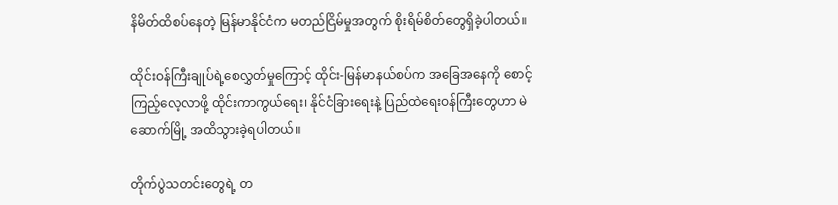နိမိတ်ထိစပ်နေတဲ့ မြန်မာနိုင်ငံက မတည်ငြိမ်မှုအတွက် စိုးရိမ်စိတ်တွေရှိခဲ့ပါတယ်။

ထိုင်းဝန်ကြီးချုပ်ရဲ့စေလွှတ်မှုကြောင့် ထိုင်း-မြန်မာနယ်စပ်က အခြေအနေကို စောင့်ကြည့်လေ့လာဖို့ ထိုင်းကာကွယ်ရေး၊ နိုင်ငံခြားရေးနဲ့ ပြည်ထဲရေးဝန်ကြီးတွေဟာ မဲဆောက်မြို့ အထိသွားခဲ့ရပါတယ်။

တိုက်ပွဲသတင်းတွေရဲ့ တ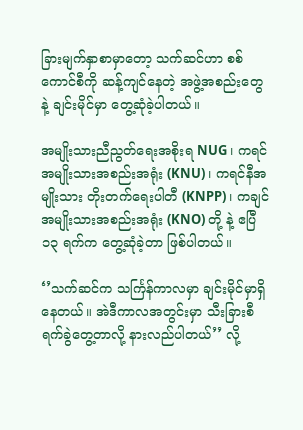ခြားမျက်နှာစာမှာတော့ သက်ဆင်ဟာ စစ်ကောင်စီကို ဆန့်ကျင်နေတဲ့ အဖွဲ့အစည်းတွေ နဲ့ ချင်းမိုင်မှာ တွေ့ဆုံခဲ့ပါတယ်။

အမျိုးသားညီညွတ်ရေးအစိုးရ NUG၊ ကရင်အမျိုးသားအစည်းအရုံး (KNU) ၊ ကရင်နီအမျိုးသား တိုးတက်ရေးပါတီ (KNPP) ၊ ကချင်အမျိုးသားအစည်းအရုံး (KNO) တို့ နဲ့ ဧပြီ ၁၃ ရက်က တွေ့ဆုံခဲ့တာ ဖြစ်ပါတယ်။

‘’သက်ဆင်က သင်္ကြန်ကာလမှာ ချင်းမိုင်မှာရှိနေတယ်။ အဲဒီကာလအတွင်းမှာ သီးခြားစီ ရက်ခွဲတွေ့တာလို့ နားလည်ပါတယ်’’ လို့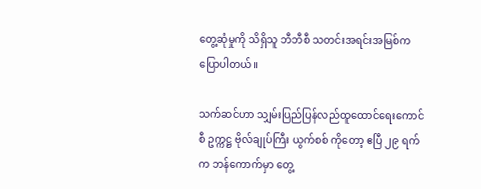တွေ့ဆုံမှုကို သိရှိသူ ဘီဘီစီ သတင်းအရင်းအမြစ်က ပြောပါတယ်။

သက်ဆင်ဟာ သျှမ်းပြည်ပြန်လည်ထူထောင်ရေးကောင်စီ ဥက္ကဋ္ဌ ဗိုလ်ချုပ်ကြီး ယွက်စစ် ကိုတော့ ဧပြီ ၂၉ ရက်က ဘန်ကောက်မှာ တွေ့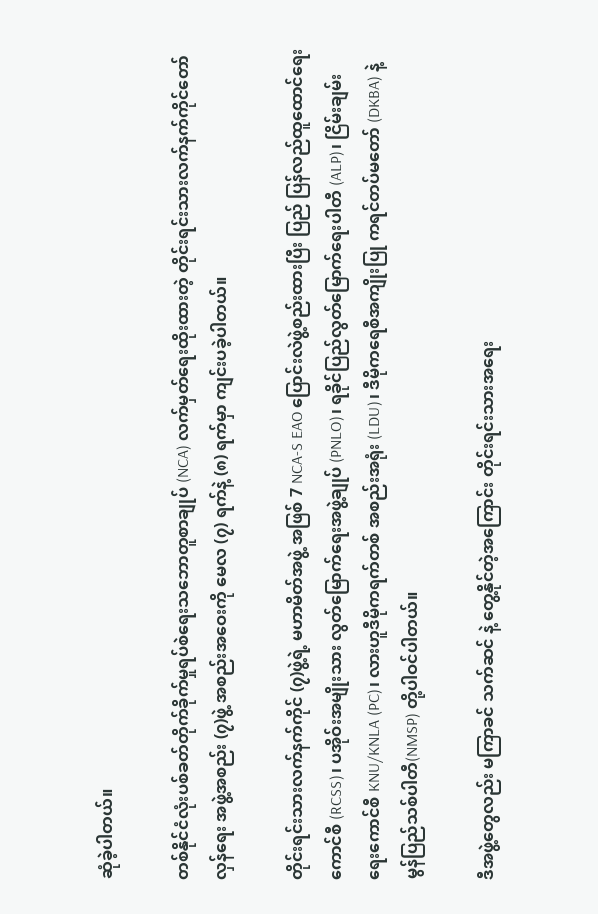ဆုံခဲ့ပါတယ်။

တစ်နိုင်ငံလုံးပစ်ခတ်တိုက်ခိုက်မှုရပ်စဲရေးသဘောတူစာချုပ် (NCA) လက်မှတ်ရေးထိုးထားတဲ့ တိုင်းရင်းသားလက်နက်ကိုင်တော်လှန်ရေး အဖွဲ့အစည်း (၇)ဖွဲ့ အစည်းအဝေးကို မေလ (၇) ရက်နဲ့ (၈) ရက်မှာ ကျင်းပခဲ့ပါတယ်။

တိုင်းရင်းသားလက်နက်ကိုင် (၇)ဖွဲ့ရဲ့ မဟာမိတ်အဖွဲ့ အဖြစ် 7 NCA-S EAO ပြောင်းလဲဖွဲ့စည်းထားပြီး ပြည် ပြန်လည်ထူထောင်ရေးကောင်စီ (RCSS)၊ ပအိုဝ်းအမျိုးသား လွတ်မြောက်ရေးအဖွဲ့ချုပ် (PNLO)၊ ရခိုင်ပြည်လွတ်မြောက်ရေးပါတီ (ALP)၊ ငြိမ်းချမ်းရေးကောင်စီ KNU/KNLA (PC)၊ လားဟူဒီမိုကရက်တစ် အစည်းအရုံး (LDU)၊ ဒီမိုကရေစီအကျိုးပြု ကရင်တပ်မတော် (DKBA) နဲ့ မွန်ပြည်သစ်ပါတီ(NMSP) တို့ပါဝင်ပါတယ်။

ဒီအဖွဲ့တွေလည်း မကြာခင် သက်ဆင် နဲ့ တွေ့နိုင်တဲ့အကြောင်း တိုင်းရင်းသားအရေး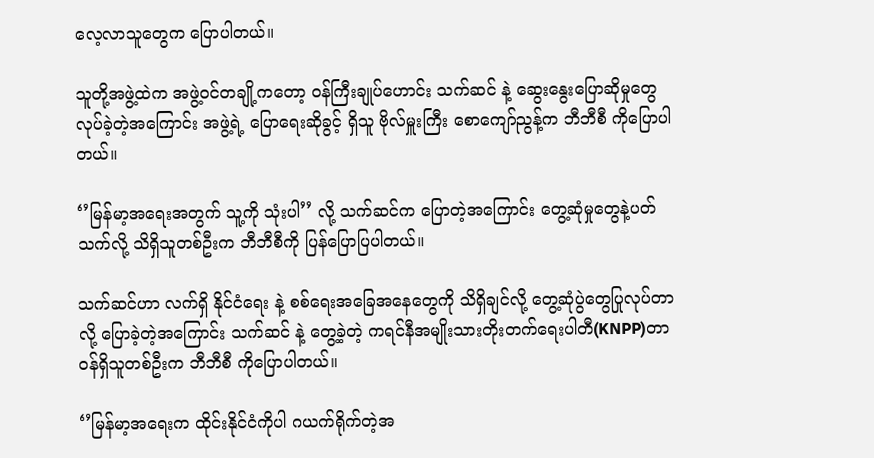လေ့လာသူတွေက ပြောပါတယ်။

သူတို့အဖွဲ့ထဲက အဖွဲ့ဝင်တချို့ကတော့ ဝန်ကြီးချုပ်ဟောင်း သက်ဆင် နဲ့ ဆွေးနွေးပြောဆိုမှုတွေ လုပ်ခဲ့တဲ့အကြောင်း အဖွဲ့ရဲ့ ပြောရေးဆိုခွင့် ရှိသူ ဗိုလ်မှူးကြီး စောကျော်ညွန့်က ဘီဘီစီ ကိုပြောပါတယ်။

‘’မြန်မာ့အရေးအတွက် သူ့ကို သုံးပါ’’ လို့ သက်ဆင်က ပြောတဲ့အကြောင်း တွေ့ဆုံမှုတွေနဲ့ပတ်သက်လို့ သိရှိသူတစ်ဦးက ဘီဘီစီကို ပြန်ပြောပြပါတယ်။

သက်ဆင်ဟာ လက်ရှိ နိုင်ငံရေး နဲ့ စစ်ရေးအခြေအနေတွေကို သိရှိချင်လို့ တွေ့ဆုံပွဲတွေပြုလုပ်တာလို့ ပြောခဲ့တဲ့အကြောင်း သက်ဆင် နဲ့ တွေ့ခဲ့တဲ့ ကရင်နီအမျိုးသားတိုးတက်ရေးပါတီ(KNPP)တာဝန်ရှိသူတစ်ဦးက ဘီဘီစီ ကိုပြောပါတယ်။

‘’မြန်မာ့အရေးက ထိုင်းနိုင်ငံကိုပါ ဂယက်ရိုက်တဲ့အ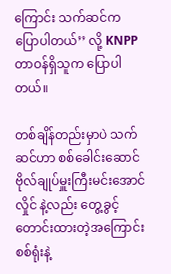ကြောင်း သက်ဆင်က ပြောပါတယ်’’ လို့ KNPP တာဝန်ရှိသူက ပြောပါတယ်။

တစ်ချိန်တည်းမှာပဲ သက်ဆင်ဟာ စစ်ခေါင်းဆောင် ဗိုလ်ချုပ်မှူးကြီးမင်းအောင်လှိုင် နဲ့လည်း တွေ့ခွင့်တောင်းထားတဲ့အကြောင်း စစ်ရုံးနဲ့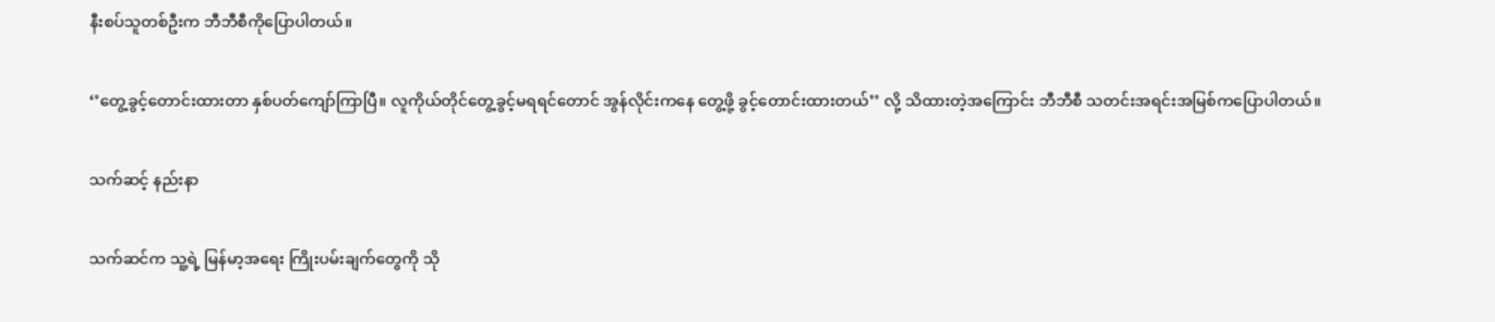နီးစပ်သူတစ်ဦးက ဘီဘီစီကိုပြောပါတယ်။

‘’တွေ့ခွင့်တောင်းထားတာ နှစ်ပတ်ကျော်ကြာပြီ။ လူကိုယ်တိုင်တွေ့ခွင့်မရရင်တောင် အွန်လိုင်းကနေ တွေ့ဖို့ ခွင့်တောင်းထားတယ်’’ လို့ သိထားတဲ့အကြောင်း ဘီဘီစီ သတင်းအရင်းအမြစ်ကပြောပါတယ်။

သက်ဆင့် နည်းနာ

သက်ဆင်က သူ့ရဲ့ မြန်မာ့အရေး ကြိုးပမ်းချက်တွေကို သို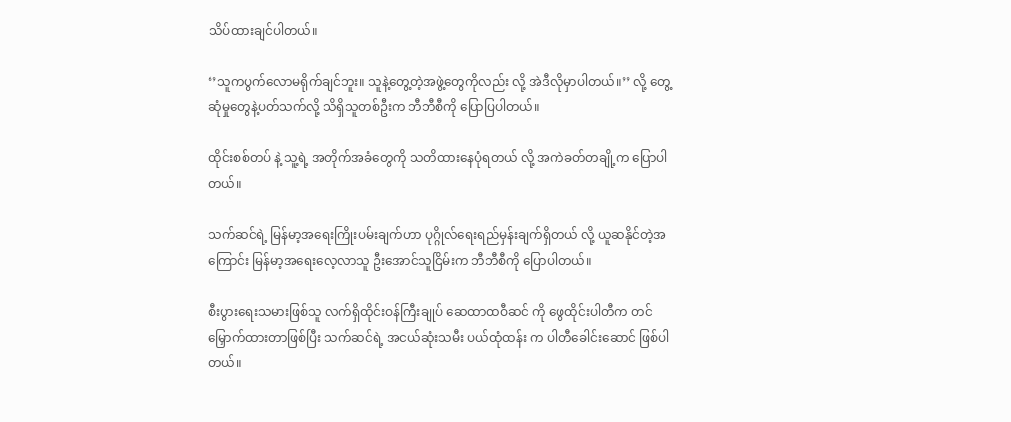သိပ်ထားချင်ပါတယ်။

‘’သူကပွက်လောမရိုက်ချင်ဘူး။ သူနဲ့တွေ့တဲ့အဖွဲ့တွေကိုလည်း လို့ အဲဒီလိုမှာပါတယ်။’’ လို့ တွေ့ဆုံမှုတွေနဲ့ပတ်သက်လို့ သိရှိသူတစ်ဦးက ဘီဘီစီကို ပြောပြပါတယ်။

ထိုင်းစစ်တပ် နဲ့ သူ့ရဲ့ အတိုက်အခံတွေကို သတိထားနေပုံရတယ် လို့ အကဲခတ်တချို့က ပြောပါတယ်။

သက်ဆင်ရဲ့ မြန်မာ့အရေးကြိုးပမ်းချက်ဟာ ပုဂ္ဂိုလ်ရေးရည်မှန်းချက်ရှိတယ် လို့ ယူဆနိုင်တဲ့အကြောင်း မြန်မာ့အရေးလေ့လာသူ ဦးအောင်သူငြိမ်းက ဘီဘီစီကို ပြောပါတယ်။

စီးပွားရေးသမားဖြစ်သူ လက်ရှိထိုင်းဝန်ကြီးချုပ် ဆေထာထဝီဆင် ကို ဖွေထိုင်းပါတီက တင်မြှောက်ထားတာဖြစ်ပြီး သက်ဆင်ရဲ့ အငယ်ဆုံးသမီး ပယ်ထုံထန်း က ပါတီခေါင်းဆောင် ဖြစ်ပါတယ်။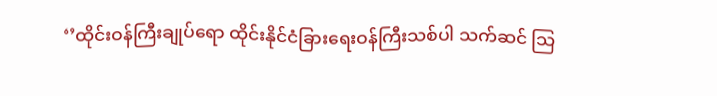‘’ထိုင်းဝန်ကြီးချုပ်ရော ထိုင်းနိုင်ငံခြားရေးဝန်ကြီးသစ်ပါ သက်ဆင် သြ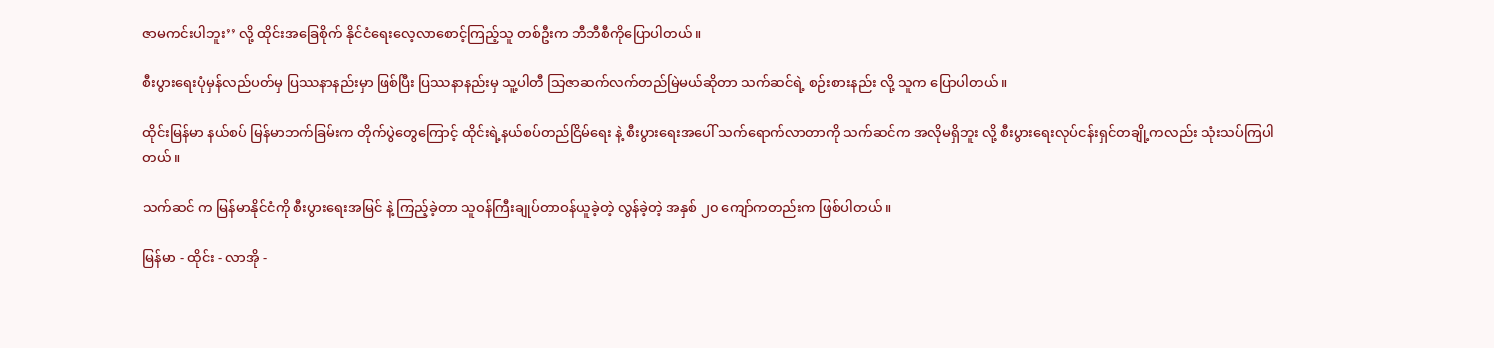ဇာမကင်းပါဘူး’’ လို့ ထိုင်းအခြေစိုက် နိုင်ငံရေးလေ့လာစောင့်ကြည့်သူ တစ်ဦးက ဘီဘီစီကိုပြောပါတယ်။

စီးပွားရေးပုံမှန်လည်ပတ်မှ ပြဿနာနည်းမှာ ဖြစ်ပြီး ပြဿနာနည်းမှ သူ့ပါတီ သြဇာဆက်လက်တည်မြဲမယ်ဆိုတာ သက်ဆင်ရဲ့ စဉ်းစားနည်း လို့ သူက ပြောပါတယ်။

ထိုင်းမြန်မာ နယ်စပ် မြန်မာဘက်ခြမ်းက တိုက်ပွဲတွေကြောင့် ထိုင်းရဲ့နယ်စပ်တည်ငြိမ်ရေး နဲ့ စီးပွားရေးအပေါ် သက်ရောက်လာတာကို သက်ဆင်က အလိုမရှိဘူး လို့ စီးပွားရေးလုပ်ငန်းရှင်တချို့ကလည်း သုံးသပ်ကြပါတယ်။

သက်ဆင် က မြန်မာနိုင်ငံကို စီးပွားရေးအမြင် နဲ့ ကြည့်ခဲ့တာ သူဝန်ကြီးချုပ်တာဝန်ယူခဲ့တဲ့ လွန်ခဲ့တဲ့ အနှစ် ၂၀ ကျော်ကတည်းက ဖြစ်ပါတယ်။

မြန်မာ - ထိုင်း - လာအို -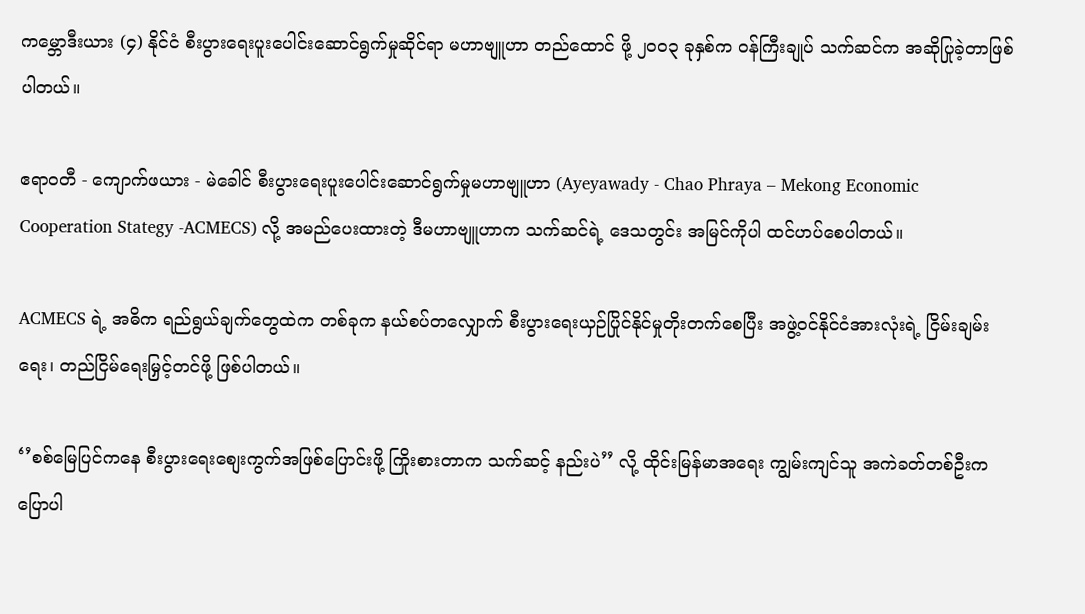ကမ္ဘောဒီးယား (၄) နိုင်ငံ စီးပွားရေးပူးပေါင်းဆောင်ရွက်မှုဆိုင်ရာ မဟာဗျူဟာ တည်ထောင် ဖို့ ၂၀၀၃ ခုနှစ်က ဝန်ကြီးချုပ် သက်ဆင်က အဆိုပြုခဲ့တာဖြစ်ပါတယ်။

ဧရာဝတီ - ကျောက်ဖယား - မဲခေါင် စီးပွားရေးပူးပေါင်းဆောင်ရွက်မှုမဟာဗျူဟာ (Ayeyawady - Chao Phraya – Mekong Economic Cooperation Stategy -ACMECS) လို့ အမည်ပေးထားတဲ့ ဒီမဟာဗျူဟာက သက်ဆင်ရဲ့ ဒေသတွင်း အမြင်ကိုပါ ထင်ဟပ်စေပါတယ်။

ACMECS ရဲ့ အဓိက ရည်ရွယ်ချက်တွေထဲက တစ်ခုက နယ်စပ်တလျှောက် စီးပွားရေးယှဉ်ပြိုင်နိုင်မှုတိုးတက်စေပြီး အဖွဲ့ဝင်နိုင်ငံအားလုံးရဲ့ ငြိမ်းချမ်းရေး၊ တည်ငြိမ်ရေးမြှင့်တင်ဖို့ ဖြစ်ပါတယ်။

‘’စစ်မြေပြင်ကနေ စီးပွားရေးစျေးကွက်အဖြစ်ပြောင်းဖို့ ကြိုးစားတာက သက်ဆင့် နည်းပဲ’’ လို့ ထိုင်းမြန်မာအရေး ကျွမ်းကျင်သူ အကဲခတ်တစ်ဦးက ပြောပါ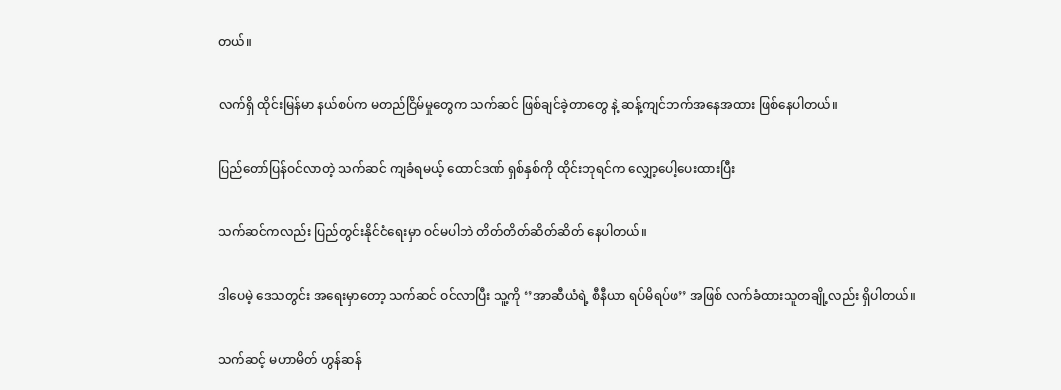တယ်။

လက်ရှိ ထိုင်းမြန်မာ နယ်စပ်က မတည်ငြိမ်မှုတွေက သက်ဆင် ဖြစ်ချင်ခဲ့တာတွေ နဲ့ ဆန့်ကျင်ဘက်အနေအထား ဖြစ်နေပါတယ်။

ပြည်တော်ပြန်ဝင်လာတဲ့ သက်ဆင် ကျခံရမယ့် ထောင်ဒဏ် ရှစ်နှစ်ကို ထိုင်းဘုရင်က လျှော့ပေါ့ပေးထားပြီး

သက်ဆင်ကလည်း ပြည်တွင်းနိုင်ငံရေးမှာ ဝင်မပါဘဲ တိတ်တိတ်ဆိတ်ဆိတ် နေပါတယ်။

ဒါပေမဲ့ ဒေသတွင်း အရေးမှာတော့ သက်ဆင် ဝင်လာပြီး သူ့ကို ‘’အာဆီယံရဲ့ စီနီယာ ရပ်မိရပ်ဖ’’ အဖြစ် လက်ခံထားသူတချို့လည်း ရှိပါတယ်။

သက်ဆင့် မဟာမိတ် ဟွန်ဆန်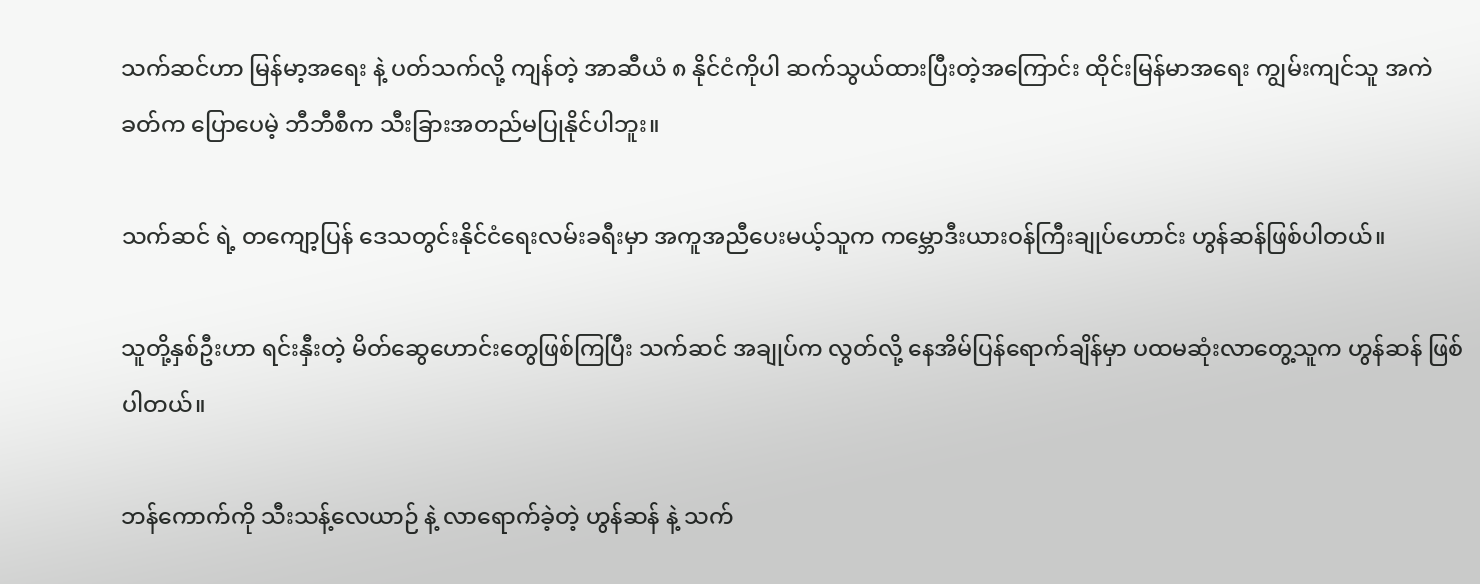သက်ဆင်ဟာ မြန်မာ့အရေး နဲ့ ပတ်သက်လို့ ကျန်တဲ့ အာဆီယံ ၈ နိုင်ငံကိုပါ ဆက်သွယ်ထားပြီးတဲ့အကြောင်း ထိုင်းမြန်မာအရေး ကျွမ်းကျင်သူ အကဲခတ်က ပြောပေမဲ့ ဘီဘီစီက သီးခြားအတည်မပြုနိုင်ပါဘူး။

သက်ဆင် ရဲ့ တကျော့ပြန် ဒေသတွင်းနိုင်ငံရေးလမ်းခရီးမှာ အကူအညီပေးမယ့်သူက ကမ္ဘောဒီးယားဝန်ကြီးချုပ်ဟောင်း ဟွန်ဆန်ဖြစ်ပါတယ်။

သူတို့နှစ်ဦးဟာ ရင်းနှီးတဲ့ မိတ်ဆွေဟောင်းတွေဖြစ်ကြပြီး သက်ဆင် အချုပ်က လွတ်လို့ နေအိမ်ပြန်‌ရောက်ချိန်မှာ ပထမဆုံးလာတွေ့သူက ဟွန်ဆန် ဖြစ်ပါတယ်။

ဘန်ကောက်ကို သီးသန့်လေယာဉ် နဲ့ လာရောက်ခဲ့တဲ့ ဟွန်ဆန် နဲ့ သက်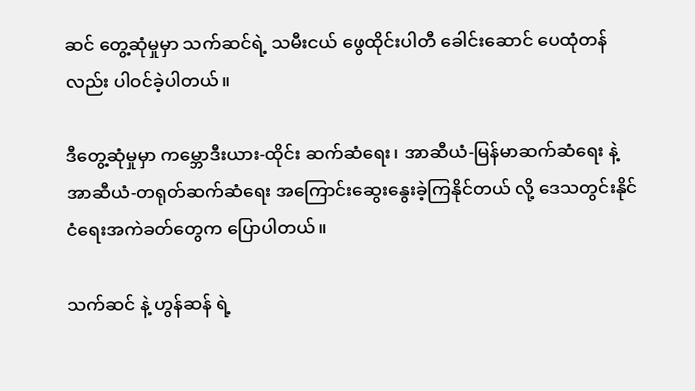ဆင် တွေ့ဆုံမှုမှာ သက်ဆင်ရဲ့ သမီးငယ် ဖွေထိုင်းပါတီ ခေါင်းဆောင် ပေထုံတန် လည်း ပါဝင်ခဲ့ပါတယ်။

ဒီတွေ့ဆုံမှုမှာ ကမ္ဘောဒီးယား-ထိုင်း ဆက်ဆံရေး၊ အာဆီယံ-မြန်မာဆက်ဆံရေး နဲ့ အာဆီယံ-တရုတ်ဆက်ဆံရေး အကြောင်းဆွေးနွေးခဲ့ကြနိုင်တယ် လို့ ဒေသတွင်းနိုင်ငံရေးအကဲခတ်တွေက ပြောပါတယ်။

သက်ဆင် နဲ့ ဟွန်ဆန် ရဲ့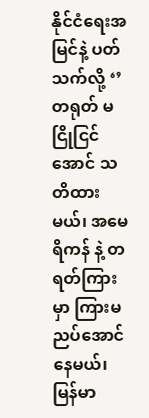နိုင်ငံရေးအမြင်နဲ့ ပတ်သက်လို့ ‘’တရုတ် မငြိုငြင်အောင် သတိထားမယ်၊ အမေရိကန် နဲ့ တရတ်ကြားမှာ ကြားမညပ်အောင်နေမယ်၊ မြန်မာ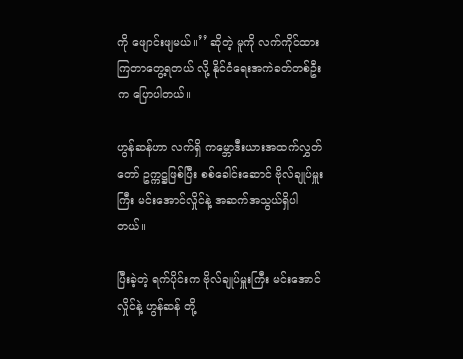ကို ဖျောင်းဖျမယ်။’’ ဆိုတဲ့ မူကို လက်ကိုင်ထားကြတာတွေ့ရတယ် လို့ နိုင်ငံရေးအကဲခတ်တစ်ဦးက ပြောပါတယ်။

ဟွန်ဆန်ဟာ လက်ရှိ ကမ္ဘောဒီးယားအထက်လွှတ်တော် ဥက္ကဋ္ဌဖြစ်ပြီး စစ်ခေါင်းဆောင် ဗိုလ်ချုပ်မှူးကြီး မင်းအောင်လှိုင်နဲ့ အဆက်အသွယ်ရှိပါတယ်။

ပြီးခဲ့တဲ့ ရက်ပိုင်းက ဗိုလ်ချုပ်မှူးကြီး မင်းအောင်လှိုင်နဲ့ ဟွန်ဆန် တို့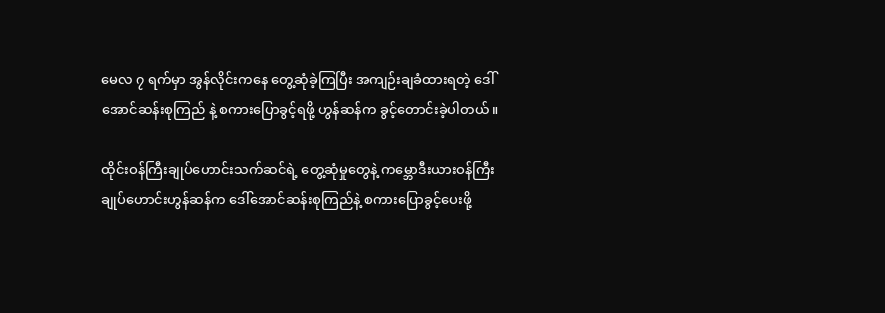မေလ ၇ ရက်မှာ အွန်လိုင်းကနေ တွေ့ဆုံခဲ့ကြပြီး အကျဉ်းချခံထားရတဲ့ ဒေါ်အောင်ဆန်းစုကြည် နဲ့ စကားပြောခွင့်ရဖို့ ဟွန်ဆန်က ခွင့်‌တောင်းခဲ့ပါတယ်။

ထိုင်းဝန်ကြီးချုပ်ဟောင်းသက်ဆင်ရဲ့ တွေ့ဆုံမှုတွေနဲ့ ကမ္ဘောဒီးယားဝန်ကြီးချုပ်ဟောင်းဟွန်ဆန်က ဒေါ်အောင်ဆန်းစုကြည်နဲ့ စကားပြောခွင့်ပေးဖို့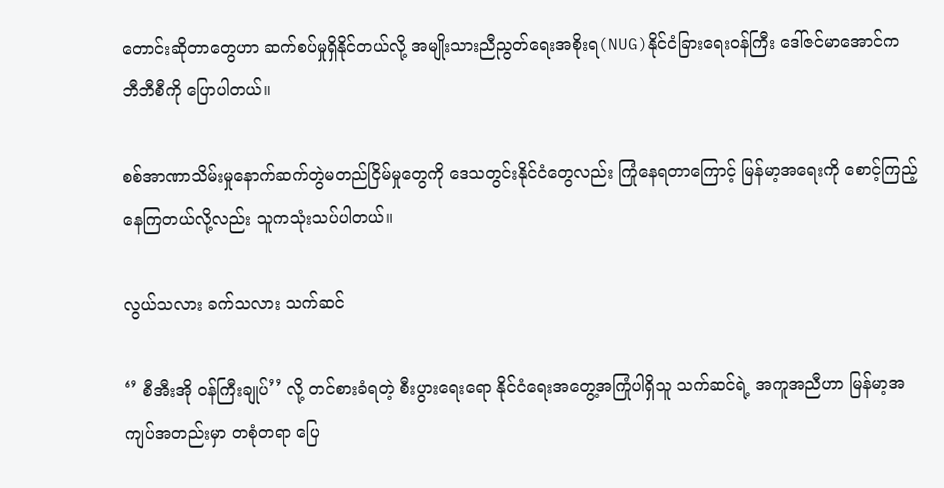တောင်းဆိုတာတွေဟာ ဆက်စပ်မှုရှိနိုင်တယ်လို့ အမျိုးသားညီညွတ်ရေးအစိုးရ(NUG)နိုင်ငံခြားရေးဝန်ကြီး ဒေါ်ဇင်မာအောင်က ဘီဘီစီကို ပြောပါတယ်။

စစ်အာဏာသိမ်းမှုနောက်ဆက်တွဲမတည်ငြိမ်မှုတွေကို ‌ဒေသတွင်းနိုင်ငံတွေလည်း ကြုံနေရတာကြောင့် မြန်မာ့အရေးကို စောင့်ကြည့်နေကြတယ်လို့လည်း သူကသုံးသပ်ပါတယ်။

လွယ်သလား ခက်သလား သက်ဆင်

‘’ စီအီးအို ဝန်ကြီးချုပ်’’ လို့ တင်စားခံရတဲ့ စီးပွားရေးရော နိုင်ငံရေးအတွေ့အကြုံပါရှိသူ သက်ဆင်ရဲ့ အကူအညီဟာ မြန်မာ့အကျပ်အတည်းမှာ တစုံတရာ ပြေ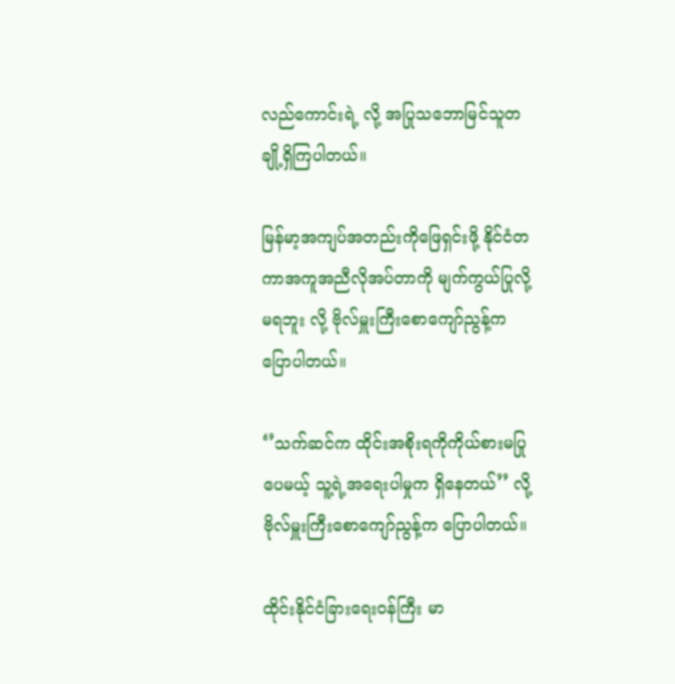လည်ကောင်းရဲ့ လို့ အပြုသဘောမြင်သူတချို့ရှိကြပါတယ်။

မြန်မာ့အကျပ်အတည်းကိုဖြေရှင်းဖို့ နိုင်ငံတကာအကူအညီလိုအပ်တာကို မျက်ကွယ်ပြုလို့မရဘူး လို့ ဗိုလ်မှူးကြီးစောကျော်ညွန့်က ပြောပါတယ်။

‘’သက်ဆင်က ထိုင်းအစိုးရကိုကိုယ်စားမပြုပေမယ့် သူ့ရဲ့အရေးပါမှုက ရှိနေတယ်’’ လို့ ဗိုလ်မှူးကြီးစောကျော်ညွန့်က ပြောပါတယ်။

ထိုင်းနိုင်ငံခြားရေးဝန်ကြီး မာ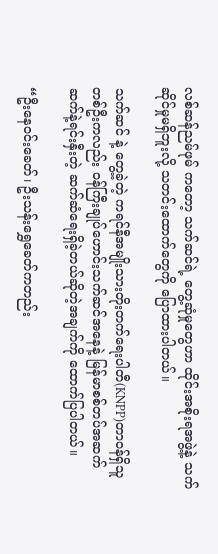လစ်ဆန်ညမ်ဖုမ် ကတော့ သက်ဆင်ရဲ့ တွေ့ဆုံမှုတွေဟာ ထိုင်းအစိုးရအဖွဲ့နဲ့ သက်ဆိုင်မှုမရှိဘူးလို့ သတင်းထောက်တွေကို ပြောထားပါတယ်။

သက်ဆင် နဲ့ တွေ့ခဲ့တဲ့ ကရင်နီအမျိုးသားတိုးတက်ရေးပါတီ(KNPP)တာဝန်ရှိသူတစ်ဦးကလည်း ဝန်ကြီးချုပ်ဟောင်းသက်ဆင်အနေနဲ့ မြန်မာစစ်တပ်အဆက်ဆက်နဲ့ရင်းနှီးတဲ့ ဆက်ဆံရေးရှိခဲ့တယ်ဆိုတဲ့အချက်ကို ထောက်ပြပါတယ်။

“ဦးနေဝင်းခေတ်၊ ဦးသန်းရွှေခေတ်ကတည်း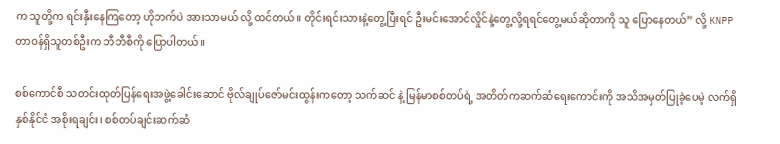က သူတို့က ရင်းနှီးနေကြတော့ ဟိုဘက်ပဲ အားသာမယ် လို့ ထင်တယ်။ တိုင်းရင်းသားနဲ့တွေ့ပြီးရင် ဦးမင်းအောင်လှိုင်နဲ့တွေ့လို့ရရင်တွေ့မယ်ဆိုတာကို သူ ပြောနေတယ်” လို့ KNPP တာဝန်ရှိသူတစ်ဦးက ဘီဘီစီကို ပြောပါတယ်။

စစ်ကောင်စီ သတင်းထုတ်ပြန်ရေးအဖွဲ့ခေါင်းဆောင် ဗိုလ်ချုပ်ဇော်မင်းထွန်းကတော့ သက်ဆင် နဲ့ မြန်မာစစ်တပ်ရဲ့ အတိတ်ကဆက်ဆံရေးကောင်းကို အသိအမှတ်ပြုခဲ့ပေမဲ့ လက်ရှိ နှစ်နိုင်ငံ အစိုးရချင်း၊ စစ်တပ်ချင်းဆက်ဆံ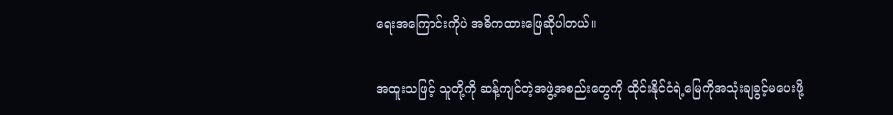ရေးအကြောင်းကိုပဲ အဓိကထားဖြေဆိုပါတယ်။

အထူးသဖြင့် သူတို့ကို ဆန့်ကျင်တဲ့အဖွဲ့အစည်းတွေကို ထိုင်းနိုင်ငံရဲ့မြေကိုအသုံးချခွင့်မပေးဖို့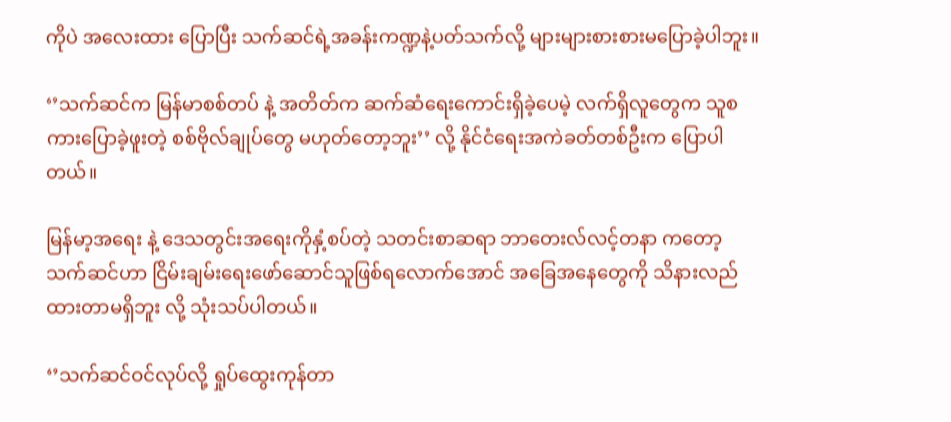ကိုပဲ အလေးထား ပြောပြီး သက်ဆင်ရဲ့အခန်းကဏ္ဍနဲ့ပတ်သက်လို့ များများစားစားမပြောခဲ့ပါဘူး။

‘’သက်ဆင်က မြန်မာစစ်တပ် နဲ့ အတိတ်က ဆက်ဆံရေးကောင်းရှိခဲ့ပေမဲ့ လက်ရှိလူတွေက သူစကားပြောခဲ့ဖူးတဲ့ စစ်ဗိုလ်ချုပ်တွေ မဟုတ်တော့ဘူး’’ လို့ နိုင်ငံရေးအကဲခတ်တစ်ဦးက ပြောပါတယ်။

မြန်မာ့အရေး နဲ့ ဒေသတွင်းအရေးကိုနှံ့စပ်တဲ့ သတင်းစာဆရာ ဘာတေးလ်လင့်တနာ ကတော့ သက်ဆင်ဟာ ငြိမ်းချမ်းရေးဖော်ဆောင်သူဖြစ်ရလောက်အောင် အခြေအနေတွေကို သိနားလည်ထားတာမရှိဘူး လို့ သုံးသပ်ပါတယ်။

‘’သက်ဆင်ဝင်လုပ်လို့ ရှုပ်ထွေးကုန်တာ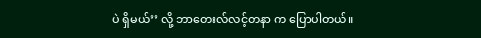ပဲ ရှိမယ်’’ လို့ ဘာတေးလ်လင့်တနာ က ပြောပါတယ်။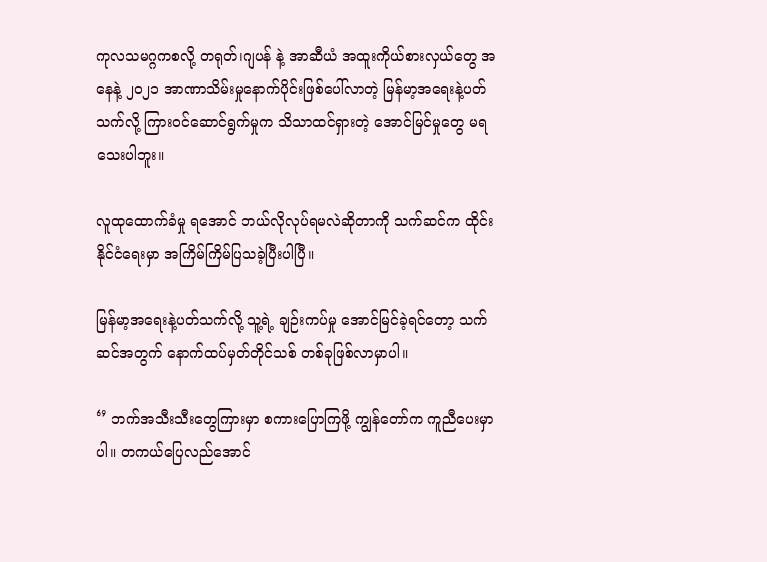ကုလသမဂ္ဂကစလို့ တရုတ်၊ဂျပန် နဲ့ အာဆီယံ အထူးကိုယ်စားလှယ်တွေ အနေနဲ့ ၂၀၂၁ အာဏာသိမ်းမှုနောက်ပိုင်းဖြစ်ပေါ်လာတဲ့ မြန်မာ့အရေးနဲ့ပတ်သက်လို့ ကြားဝင်ဆောင်ရွက်မှုက သိသာထင်ရှားတဲ့ အောင်မြင်မှုတွေ မရသေးပါဘူး။

လူထုထောက်ခံမှု ရအောင် ဘယ်လိုလုပ်ရမလဲဆိုတာကို သက်ဆင်က ထိုင်းနိုင်ငံရေးမှာ အကြိမ်ကြိမ်ပြသခဲ့ပြီးပါပြီ။

မြန်မာ့အရေးနဲ့ပတ်သက်လို့ သူ့ရဲ့ ချဉ်းကပ်မှု အောင်မြင်ခဲ့ရင်တော့ သက်ဆင်အတွက် နောက်ထပ်မှတ်တိုင်သစ် တစ်ခုဖြစ်လာမှာပါ။

‘’ ဘက်အသီးသီးတွေကြားမှာ စကားပြောကြဖို့ ကျွန်တော်က ကူညီပေးမှာပါ။ တကယ်ပြေလည်အောင်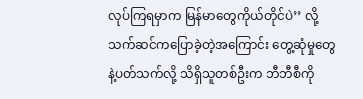လုပ်ကြရမှာက မြန်မာတွေကိုယ်တိုင်ပဲ’’ လို့ သက်ဆင်ကပြောခဲ့တဲ့အကြောင်း တွေ့ဆုံမှုတွေနဲ့ပတ်သက်လို့ သိရှိသူတစ်ဦးက ဘီဘီစီကို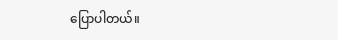ပြောပါတယ်။